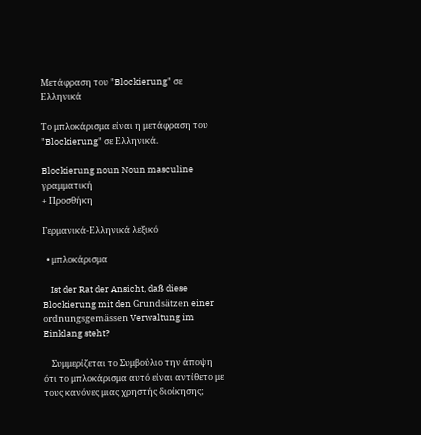Μετάφραση του "Blockierung" σε Ελληνικά

Το μπλοκάρισμα είναι η μετάφραση του "Blockierung" σε Ελληνικά.

Blockierung noun Noun masculine γραμματική
+ Προσθήκη

Γερμανικά-Ελληνικά λεξικό

  • μπλοκάρισμα

    Ist der Rat der Ansicht, daß diese Blockierung mit den Grundsätzen einer ordnungsgemässen Verwaltung im Einklang steht?

    Συμμερίζεται το Συμβούλιο την άποψη ότι το μπλοκάρισμα αυτό είναι αντίθετο με τους κανόνες μιας χρηστής διοίκησης;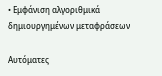• Εμφάνιση αλγοριθμικά δημιουργημένων μεταφράσεων

Αυτόματες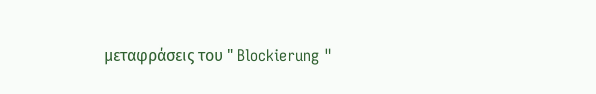μεταφράσεις του " Blockierung "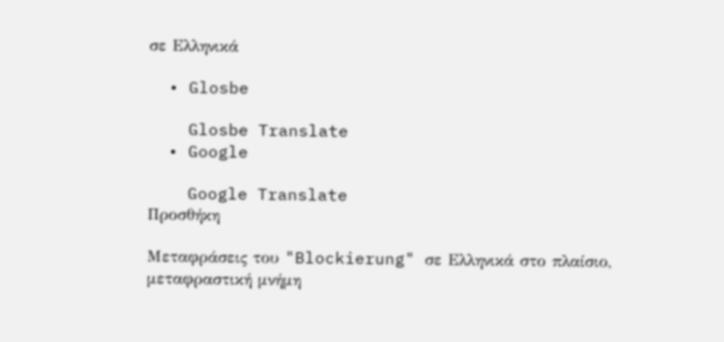σε Ελληνικά

  • Glosbe

    Glosbe Translate
  • Google

    Google Translate
Προσθήκη

Μεταφράσεις του "Blockierung" σε Ελληνικά στο πλαίσιο, μεταφραστική μνήμη